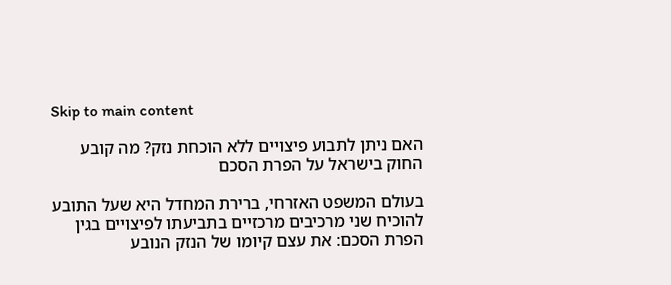Skip to main content

האם ניתן לתבוע פיצויים ללא הוכחת נזק? מה קובע החוק בישראל על הפרת הסכם

בעולם המשפט האזרחי, ברירת המחדל היא שעל התובע להוכיח שני מרכיבים מרכזיים בתביעתו לפיצויים בגין הפרת הסכם: את עצם קיומו של הנזק הנובע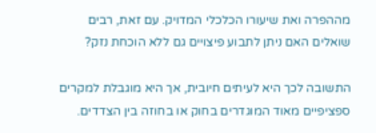מההפרה ואת שיעורו הכלכלי המדויק. עם זאת, רבים שואלים האם ניתן לתבוע פיצויים גם ללא הוכחת נזק?

התשובה לכך היא לעיתים חיובית, אך היא מוגבלת למקרים ספציפיים מאוד המוגדרים בחוק או בחוזה בין הצדדים.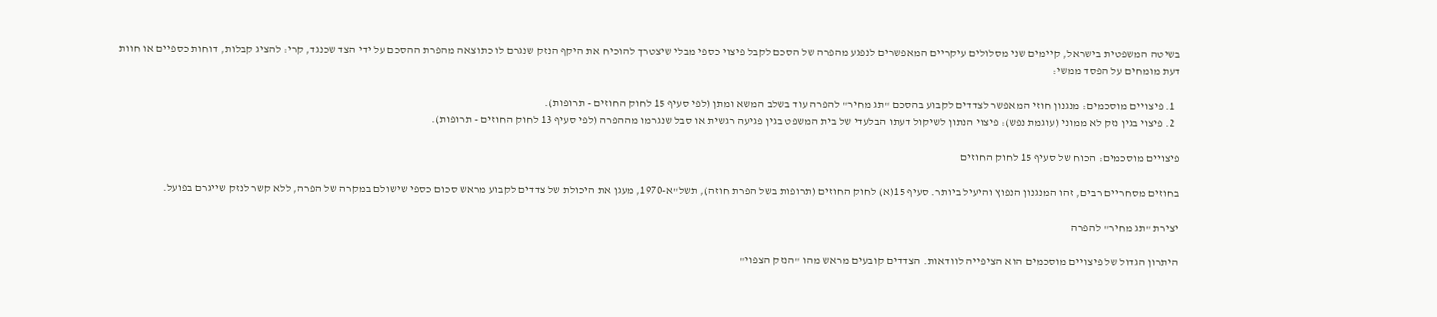בשיטה המשפטית בישראל, קיימים שני מסלולים עיקריים המאפשרים לנפגע מהפרה של הסכם לקבל פיצוי כספי מבלי שיצטרך להוכיח את היקף הנזק שנגרם לו כתוצאה מהפרת ההסכם על ידי הצד שכנגד, קרי: להציג קבלות, דוחות כספיים או חוות דעת מומחים על הפסד ממשי:

  1. פיצויים מוסכמים: מנגנון חוזי המאפשר לצדדים לקבוע בהסכם "תג מחיר" להפרה עוד בשלב המשא ומתן (לפי סעיף 15 לחוק החוזים - תרופות).
  2. פיצוי בגין נזק לא ממוני (עוגמת נפש): פיצוי הנתון לשיקול דעתו הבלעדי של בית המשפט בגין פגיעה רגשית או סבל שנגרמו מההפרה (לפי סעיף 13 לחוק החוזים - תרופות).

פיצויים מוסכמים: הכוח של סעיף 15 לחוק החוזים

בחוזים מסחריים רבים, זהו המנגנון הנפוץ והיעיל ביותר. סעיף 15(א) לחוק החוזים (תרופות בשל הפרת חוזה), תשל"א-1970, מעגן את היכולת של צדדים לקבוע מראש סכום כספי שישולם במקרה של הפרה, ללא קשר לנזק שייגרם בפועל.

יצירת "תג מחיר" להפרה

היתרון הגדול של פיצויים מוסכמים הוא הציפייה לוודאות. הצדדים קובעים מראש מהו "הנזק הצפוי"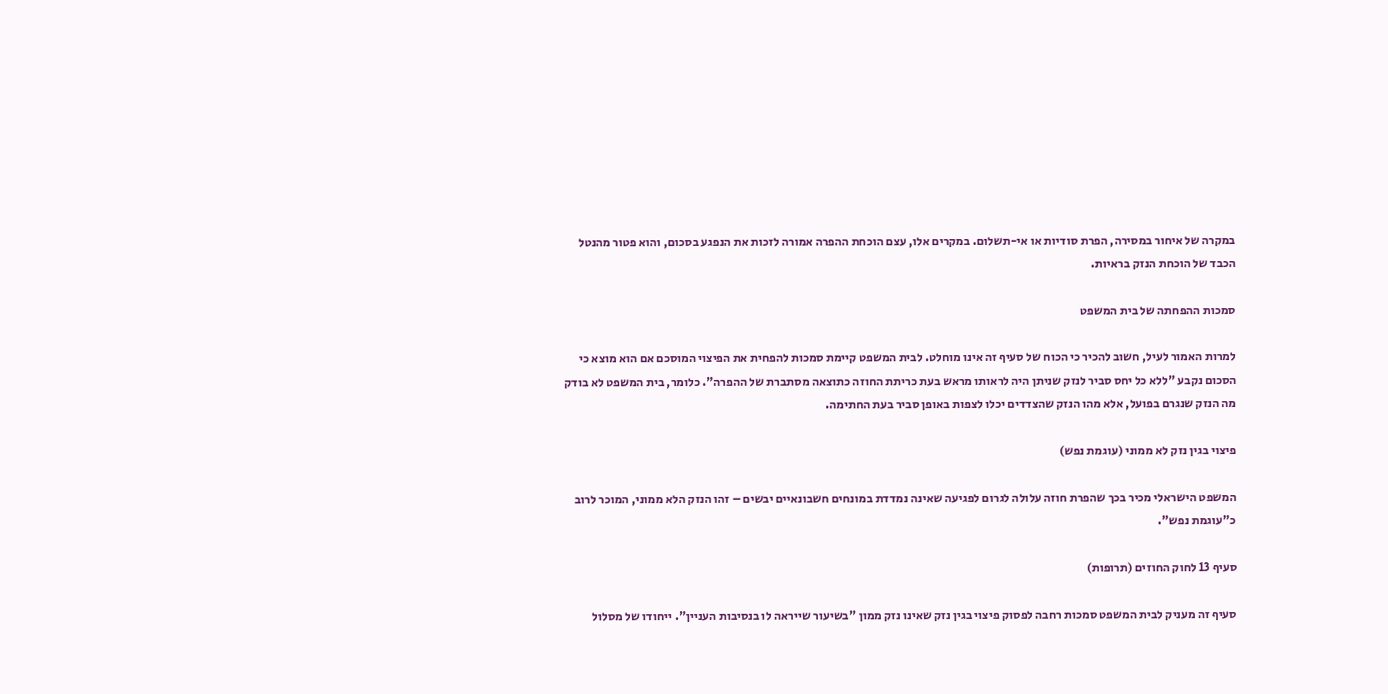במקרה של איחור במסירה, הפרת סודיות או אי-תשלום. במקרים אלו, עצם הוכחת ההפרה אמורה לזכות את הנפגע בסכום, והוא פטור מהנטל הכבד של הוכחת הנזק בראיות.

סמכות ההפחתה של בית המשפט

למרות האמור לעיל, חשוב להכיר כי הכוח של סעיף זה אינו מוחלט. לבית המשפט קיימת סמכות להפחית את הפיצוי המוסכם אם הוא מוצא כי הסכום נקבע "ללא כל יחס סביר לנזק שניתן היה לראותו מראש בעת כריתת החוזה כתוצאה מסתברת של ההפרה". כלומר, בית המשפט לא בודק מה הנזק שנגרם בפועל, אלא מהו הנזק שהצדדים יכלו לצפות באופן סביר בעת החתימה.

פיצוי בגין נזק לא ממוני (עוגמת נפש)

המשפט הישראלי מכיר בכך שהפרת חוזה עלולה לגרום לפגיעה שאינה נמדדת במונחים חשבונאיים יבשים – זהו הנזק הלא ממוני, המוכר לרוב כ"עוגמת נפש".

סעיף 13 לחוק החוזים (תרופות)

סעיף זה מעניק לבית המשפט סמכות רחבה לפסוק פיצוי בגין נזק שאינו נזק ממון "בשיעור שייראה לו בנסיבות העניין". ייחודו של מסלול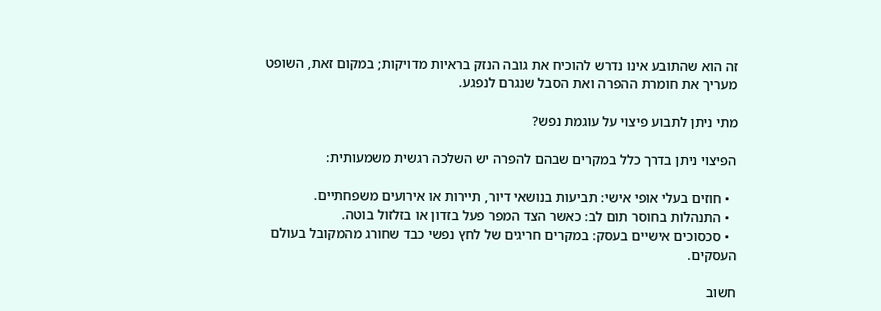זה הוא שהתובע אינו נדרש להוכיח את גובה הנזק בראיות מדויקות; במקום זאת, השופט מעריך את חומרת ההפרה ואת הסבל שנגרם לנפגע.

מתי ניתן לתבוע פיצוי על עוגמת נפש?

הפיצוי ניתן בדרך כלל במקרים שבהם להפרה יש השלכה רגשית משמעותית:

  • חוזים בעלי אופי אישי: תביעות בנושאי דיור, תיירות או אירועים משפחתיים.
  • התנהלות בחוסר תום לב: כאשר הצד המפר פעל בזדון או בזלזול בוטה.
  • סכסוכים אישיים בעסק: במקרים חריגים של לחץ נפשי כבד שחורג מהמקובל בעולם העסקים.

חשוב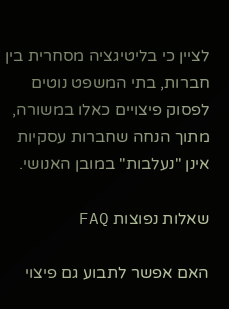לציין כי בליטיגציה מסחרית בין חברות, בתי המשפט נוטים לפסוק פיצויים כאלו במשורה, מתוך הנחה שחברות עסקיות אינן "נעלבות" במובן האנושי.

שאלות נפוצות FAQ

האם אפשר לתבוע גם פיצוי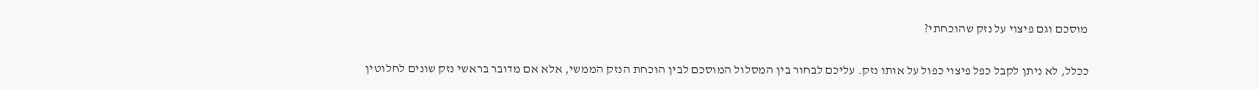מוסכם וגם פיצוי על נזק שהוכחתי?

ככלל, לא ניתן לקבל כפל פיצוי כפול על אותו נזק. עליכם לבחור בין המסלול המוסכם לבין הוכחת הנזק הממשי, אלא אם מדובר בראשי נזק שונים לחלוטין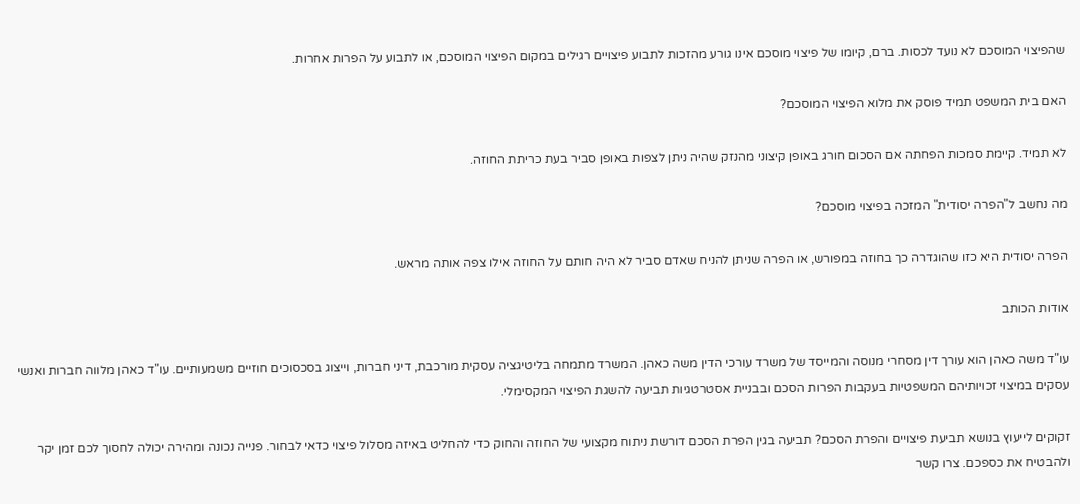שהפיצוי המוסכם לא נועד לכסות. ברם, קיומו של פיצוי מוסכם אינו גורע מהזכות לתבוע פיצויים רגילים במקום הפיצוי המוסכם, או לתבוע על הפרות אחרות.

האם בית המשפט תמיד פוסק את מלוא הפיצוי המוסכם?

לא תמיד. קיימת סמכות הפחתה אם הסכום חורג באופן קיצוני מהנזק שהיה ניתן לצפות באופן סביר בעת כריתת החוזה.

מה נחשב ל"הפרה יסודית" המזכה בפיצוי מוסכם?

הפרה יסודית היא כזו שהוגדרה כך בחוזה במפורש, או הפרה שניתן להניח שאדם סביר לא היה חותם על החוזה אילו צפה אותה מראש.

אודות הכותב

עו"ד משה כאהן הוא עורך דין מסחרי מנוסה והמייסד של משרד עורכי הדין משה כאהן. המשרד מתמחה בליטיגציה עסקית מורכבת, דיני חברות, וייצוג בסכסוכים חוזיים משמעותיים. עו"ד כאהן מלווה חברות ואנשי עסקים במיצוי זכויותיהם המשפטיות בעקבות הפרות הסכם ובבניית אסטרטגיות תביעה להשגת הפיצוי המקסימלי.

זקוקים לייעוץ בנושא תביעת פיצויים והפרת הסכם? תביעה בגין הפרת הסכם דורשת ניתוח מקצועי של החוזה והחוק כדי להחליט באיזה מסלול פיצוי כדאי לבחור. פנייה נכונה ומהירה יכולה לחסוך לכם זמן יקר ולהבטיח את כספכם. צרו קשר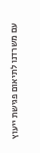עם משרדנו לתיאום פגישת ייעוץ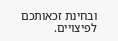ובחינת זכאותכם לפיצויים.